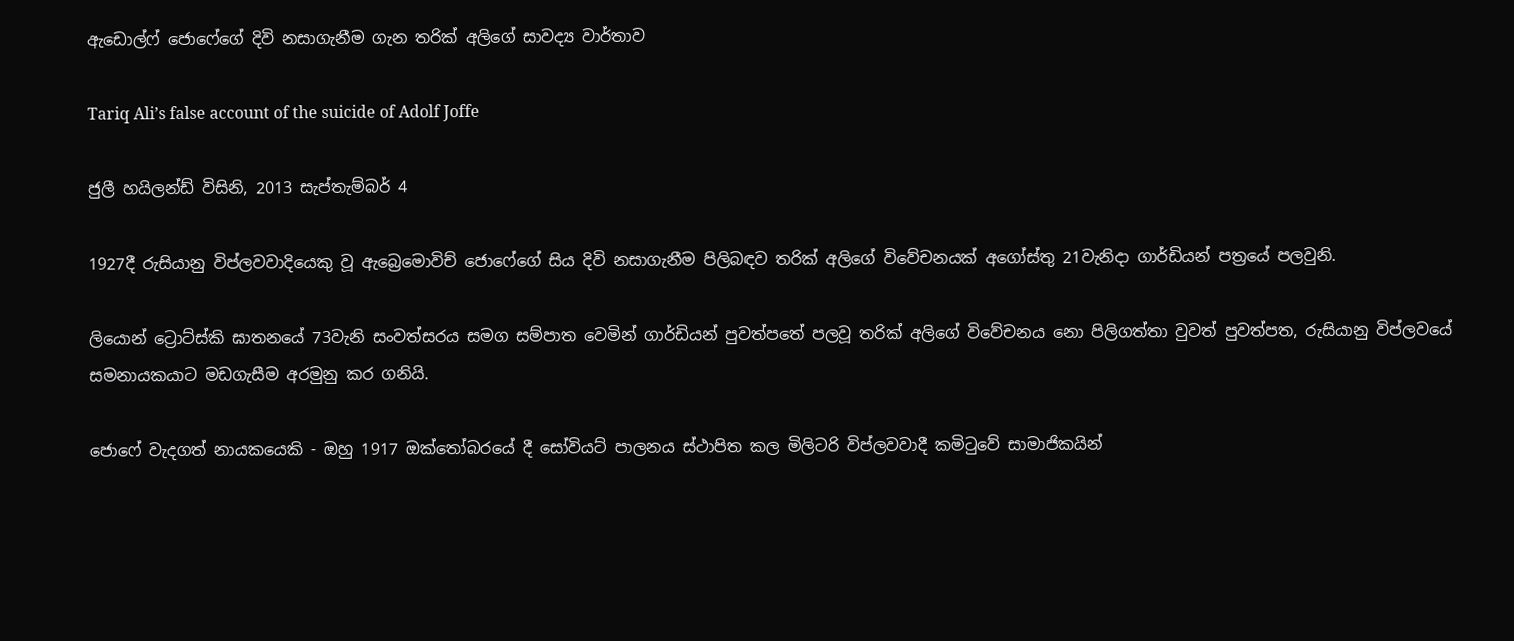ඇඩොල්ෆ් ජොෆේගේ දිවි නසාගැනීම ගැන තරික් අලිගේ සාවද්‍ය වාර්තාව

Tariq Ali’s false account of the suicide of Adolf Joffe

ජුලී හයිලන්ඩ් විසිනි, 2013 සැප්තැම්බර් 4

1927දී රුසියානු විප්ලවවාදියෙකු වූ ඇබ්‍රෙමොවිච් ජොෆේගේ සිය දිවි නසාගැනීම පිලිබඳව තරික් අලිගේ විවේචනයක් අගෝස්තු 21වැනිදා ගාර්ඩියන් පත්‍රයේ පලවුනි.

ලියොන් ට්‍රොට්ස්කි ඝාතනයේ 73වැනි සංවත්සරය සමග සම්පාත වෙමින් ගාර්ඩියන් පුවත්පතේ පලවූ තරික් අලිගේ විවේචනය නො පිලිගත්තා වුවත් පුවත්පත, රුසියානු විප්ලවයේ සමනායකයාට මඩගැසීම අරමුනු කර ගනියි.

ජොෆේ වැදගත් නායකයෙකි - ඔහු 1917 ඔක්තෝබරයේ දී සෝවියට් පාලනය ස්ථාපිත කල මිලිටරි විප්ලවවාදී කමිටුවේ සාමාජිකයින්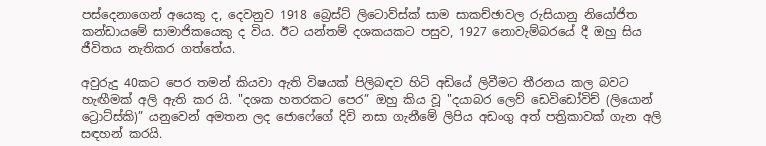පස්දෙනාගෙන් අයෙකු ද, දෙවනුව 1918 බ්‍රෙස්ට් ලිටොව්ස්ක් සාම සාකච්ඡාවල රුසියානු නියෝජිත කන්ඩායමේ සාමාජිකයෙකු ද විය. ඊට යන්තම් දශකයකට පසුව, 1927 නොවැම්බරයේ දී ඔහු සිය ජීවිතය නැතිකර ගත්තේය.

අවුරුදු 40කට පෙර තමන් කියවා ඇති විෂයක් පිලිබඳව හිටි අඩියේ ලිවීමට තීරනය කල බවට හැඟීමක් අලි ඇති කර යි. "දශක හතරකට පෙර” ඔහු කිය වූ "දයාබර ලෙව් ඩෙවිඩෝවිච් (ලියොන් ට්‍රොට්ස්කි)” යනුවෙන් අමතන ලද ජොෆේගේ දිවි නසා ගැනීමේ ලිපිය අඩංගු අත් පත්‍රිකාවක් ගැන අලි සඳහන් කරයි.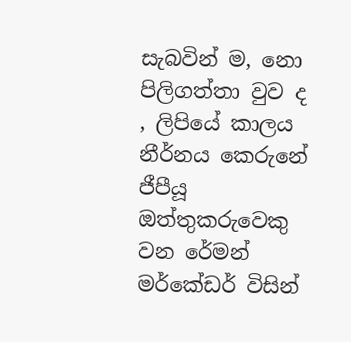සැබවින් ම, නො පිලිගත්තා වුව ද , ලිපියේ කාලය නීර්නය කෙරුනේ ජීපීයූ ඔත්තුකරුවෙකු වන රේමන් මර්කේඩර් විසින්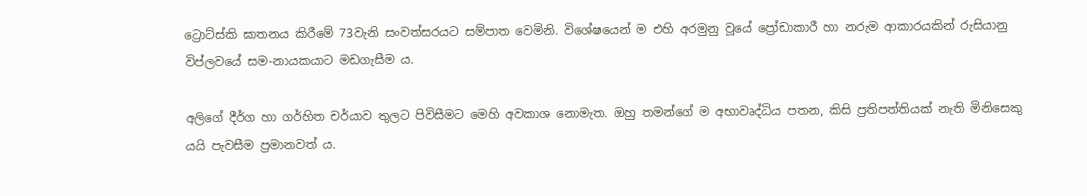ට්‍රොට්ස්කි ඝාතනය කිරීමේ 73වැනි සංවත්සරයට සම්පාත වෙමිනි. විශේෂයෙන් ම එහි අරමුනු වූයේ ප්‍රෝඩාකාරී හා නරුම ආකාරයකින් රුසියානු විප්ලවයේ සම-නායකයාට මඩගැසීම ය.

අලිගේ දීර්ග හා ගර්හිත චර්යාව තුලට පිවිසීමට මෙහි අවකාශ නොමැත. ඔහු තමන්ගේ ම අභාවෘද්ධිය පතන, කිසි ප්‍රතිපත්තියක් නැති මිනිසෙකු යයි පැවසීම ප්‍රමානවත් ය.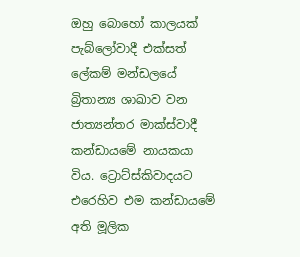ඔහු බොහෝ කාලයක් පැබ්ලෝවාදී එක්සත් ලේකම් මන්ඩලයේ බ්‍රිතාන්‍ය ශාඛාව වන ජාත්‍යන්තර මාක්ස්වාදී කන්ඩායමේ නායකයා විය. ට්‍රොට්ස්කිවාදයට එරෙහිව එම කන්ඩායමේ අති මූලික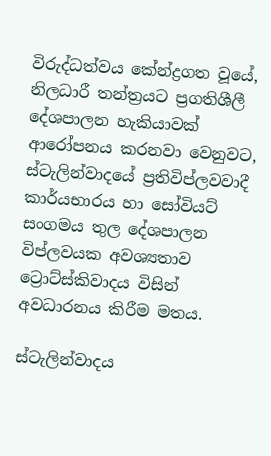විරුද්ධත්වය කේන්ද්‍රගත වූයේ, නිලධාරී තන්ත්‍රයට ප්‍රගතිශීලී දේශපාලන හැකියාවක් ආරෝපනය කරනවා වෙනුවට, ස්ටැලින්වාදයේ ප්‍රතිවිප්ලවවාදී කාර්යභාරය හා සෝවියට් සංගමය තුල දේශපාලන විප්ලවයක අවශ්‍යතාව ට්‍රොට්ස්කිවාදය විසින් අවධාරනය කිරීම මතය.

ස්ටැලින්වාදය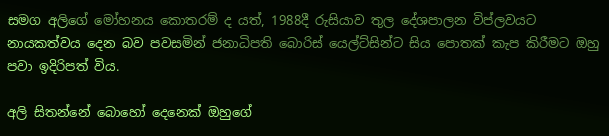සමග අලිගේ මෝහනය කොතරම් ද යත්, 1988දී රුසියාව තුල දේශපාලන විප්ලවයට නායකත්වය දෙන බව පවසමින් ජනාධිපති බොරිස් යෙල්ට්සින්ට සිය පොතක් කැප කිරීමට ඔහු පවා ඉදිරිපත් විය.

අලි සිතන්නේ බොහෝ දෙනෙක් ඔහුගේ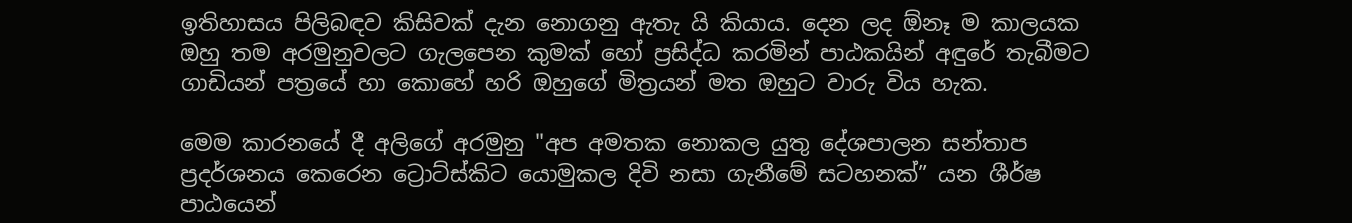ඉතිහාසය පිලිබඳව කිසිවක් දැන නොගනු ඇතැ යි කියාය. දෙන ලද ඕනෑ ම කාලයක ඔහු තම අරමුනුවලට ගැලපෙන කුමක් හෝ ප්‍රසිද්ධ කරමින් පාඨකයින් අඳුරේ තැබීමට ගාඩියන් පත්‍රයේ හා කොහේ හරි ඔහුගේ මිත්‍රයන් මත ඔහුට වාරු විය හැක.

මෙම කාරනයේ දී අලිගේ අරමුනු "අප අමතක නොකල යුතු දේශපාලන සන්තාප ප්‍රදර්ශනය කෙරෙන ට්‍රොට්ස්කිට යොමුකල දිවි නසා ගැනීමේ සටහනක්” යන ශීර්ෂ පාඨයෙන්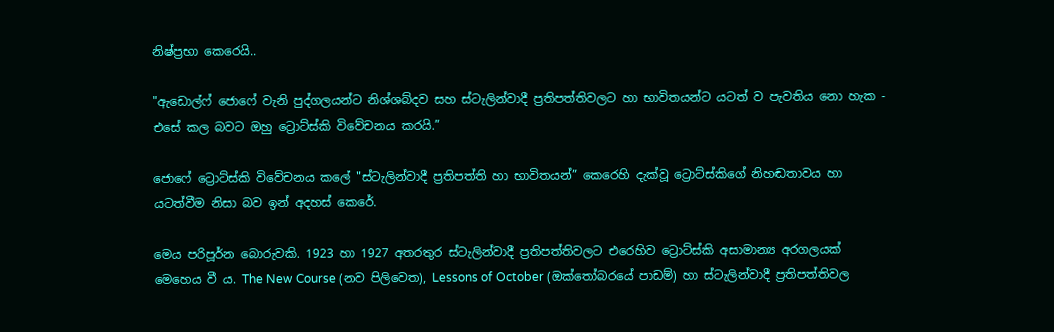නිෂ්ප්‍රභා කෙරෙයි..

"ඇඩොල්ෆ් ජොෆේ වැනි පුද්ගලයන්ට නිශ්ශබ්දව සහ ස්ටැලින්වාදී ප්‍රතිපත්තිවලට හා භාවිතයන්ට යටත් ව පැවතිය නො හැක - එසේ කල බවට ඔහු ට්‍රොට්ස්කි විවේචනය කරයි.”

ජොෆේ ට්‍රොට්ස්කි විවේචනය කලේ "ස්ටැලින්වාදී ප්‍රතිපත්ති හා භාවිතයන්” කෙරෙහි දැක්වූ ට්‍රොට්ස්කිගේ නිහඬතාවය හා යටත්වීම නිසා බව ඉන් අදහස් කෙරේ.

මෙය පරිපූර්න බොරුවකි. 1923 හා 1927 අතරතුර ස්ටැලින්වාදී ප්‍රතිපත්තිවලට එරෙහිව ට්‍රොට්ස්කි අසාමාන්‍ය අරගලයක් මෙහෙය වී ය. The New Course (නව පිලිවෙත), Lessons of October (ඔක්තෝබරයේ පාඩම්) හා ස්ටැලින්වාදී ප්‍රතිපත්තිවල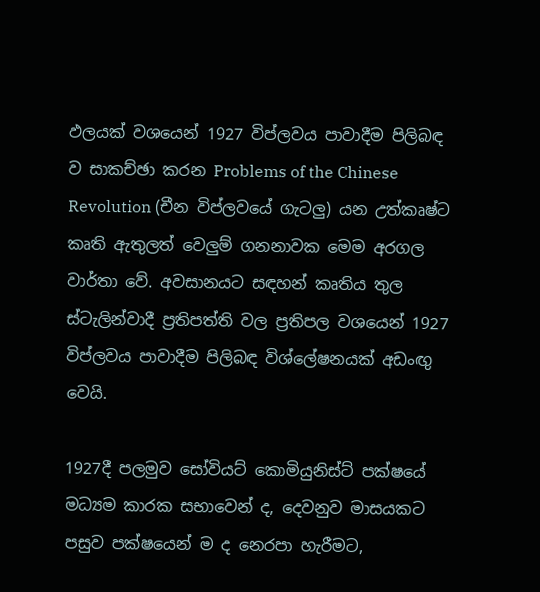ඵලයක් වශයෙන් 1927 විප්ලවය පාවාදීම පිලිබඳ ව සාකච්ඡා කරන Problems of the Chinese Revolution (චීන විප්ලවයේ ගැටලු) යන උත්කෘෂ්ට කෘති ඇතුලත් වෙලුම් ගනනාවක මෙම අරගල වාර්තා වේ. අවසානයට සඳහන් කෘතිය තුල ස්ටැලින්වාදී ප්‍රතිපත්ති වල ප්‍රතිපල වශයෙන් 1927 විප්ලවය පාවාදීම පිලිබඳ විශ්ලේෂනයක් අඩංඟු වෙයි.

1927දී පලමුව සෝවියට් කොමියුනිස්ට් පක්ෂයේ මධ්‍යම කාරක සභාවෙන් ද, දෙවනුව මාසයකට පසුව පක්ෂයෙන් ම ද නෙරපා හැරීමට,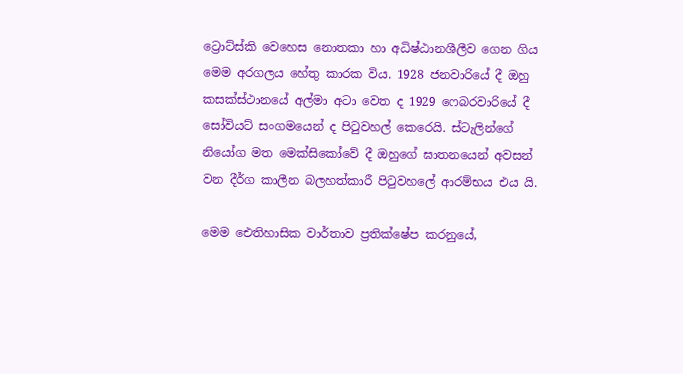ට්‍රොට්ස්කි වෙහෙස නොතකා හා අධිෂ්ඨානශීලීව ගෙන ගිය මෙම අරගලය හේතු කාරක විය. 1928 ජනවාරියේ දී ඔහු කසක්ස්ථානයේ අල්මා අටා වෙත ද 1929 ෆෙබරවාරියේ දී සෝවියට් සංගමයෙන් ද පිටුවහල් කෙරෙයි. ස්ටැලින්ගේ නියෝග මත මෙක්සිකෝවේ දී ඔහුගේ ඝාතනයෙන් අවසන් වන දීර්ග කාලීන බලහත්කාරී පිටුවහලේ ආරම්භය එය යි.

මෙම ඓතිහාසික වාර්තාව ප්‍රතික්ෂේප කරනුයේ,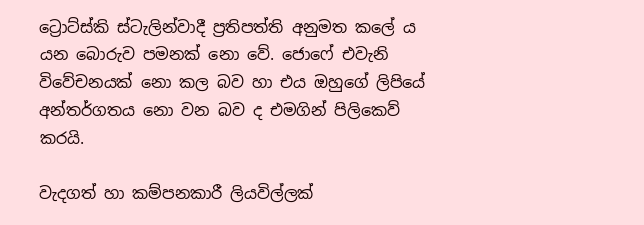ට්‍රොට්ස්කි ස්ටැලින්වාදී ප්‍රතිපත්ති අනුමත කලේ ය යන බොරුව පමනක් නො වේ. ජොෆේ එවැනි විවේචනයක් නො කල බව හා එය ඔහුගේ ලිපියේ අන්තර්ගතය නො වන බව ද එමගින් පිලිකෙව් කරයි.

වැදගත් හා කම්පනකාරී ලියවිල්ලක්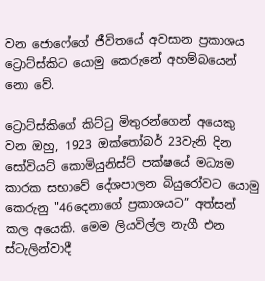වන ජොෆේගේ ජීවිතයේ අවසාන ප්‍රකාශය ට්‍රොට්ස්කිට යොමු කෙරුනේ අහම්බයෙන් නො වේ.

ට්‍රොට්ස්කිගේ කිට්ටු මිතුරන්ගෙන් අයෙකු වන ඔහු, 1923 ඔක්තෝබර් 23වැනි දින සෝවියට් කොමියුනිස්ට් පක්ෂයේ මධ්‍යම කාරක සභාවේ දේශපාලන බියුරෝවට යොමු කෙරුනු "46දෙනාගේ ප්‍රකාශයට” අත්සන් කල අයෙකි. මෙම ලියවිල්ල නැගී එන ස්ටැලින්වාදී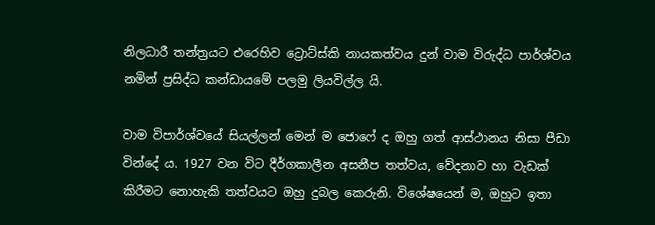නිලධාරී තන්ත්‍රයට එරෙහිව ට්‍රොට්ස්කි නායකත්වය දුන් වාම විරුද්ධ පාර්ශ්වය නමින් ප්‍රසිද්ධ කන්ඩායමේ පලමු ලියවිල්ල යි.

වාම විපාර්ශ්වයේ සියල්ලන් මෙන් ම ජොෆේ ද ඔහු ගත් ආස්ථානය නිසා පීඩා වින්දේ ය. 1927 වන විට දීර්ගකාලීන අසනීප තත්වය, වේදනාව හා වැඩක් කිරීමට නොහැකි තත්වයට ඔහු දුබල කෙරුනි. විශේෂයෙන් ම, ඔහුට ඉතා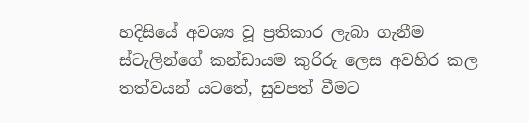හදිසියේ අවශ්‍ය වූ ප්‍රතිකාර ලැබා ගැනීම ස්ටැලින්ගේ කන්ඩායම කුරිරු ලෙස අවහිර කල තත්වයන් යටතේ, සුවපත් වීමට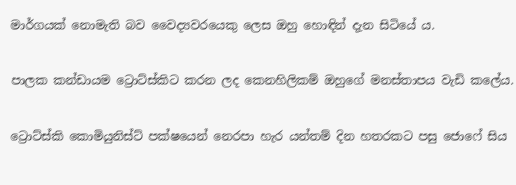මාර්ගයක් නොමැති බව වෛද්‍යවරයෙකු ලෙස ඔහු හොඳින් දැන සිටියේ ය.

පාලක කන්ඩායම ට්‍රොට්ස්කිට කරන ලද කෙනහිලිකම් ඔහුගේ මනස්තාපය වැඩි කලේය.

ට්‍රොට්ස්කි කොමියුනිස්ට් පක්ෂයෙන් නෙරපා හැර යන්තම් දින හතරකට පසු ජොෆේ සිය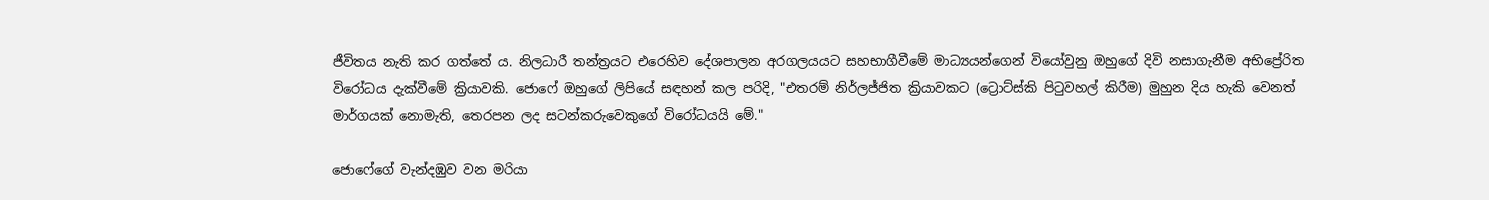ජීවිතය නැති කර ගත්තේ ය. නිලධාරී තන්ත්‍රයට එරෙහිව දේශපාලන අරගලයයට සහභාගීවීමේ මාධ්‍යයන්ගෙන් වියෝවුනු ඔහුගේ දිවි නසාගැනීම අභිප්‍රේරිත විරෝධය දැක්වීමේ ක්‍රියාවකි. ජොෆේ ඔහුගේ ලිපියේ සඳහන් කල පරිදි, "එතරම් නිර්ලජ්ජිත ක්‍රියාවකට (ට්‍රොට්ස්කි පිටුවහල් කිරීම) මුහුන දිය හැකි වෙනත් මාර්ගයක් නොමැති, තෙරපන ලද සටන්කරුවෙකුගේ විරෝධයයි මේ."

ජොෆේගේ වැන්දඹුව වන මරියා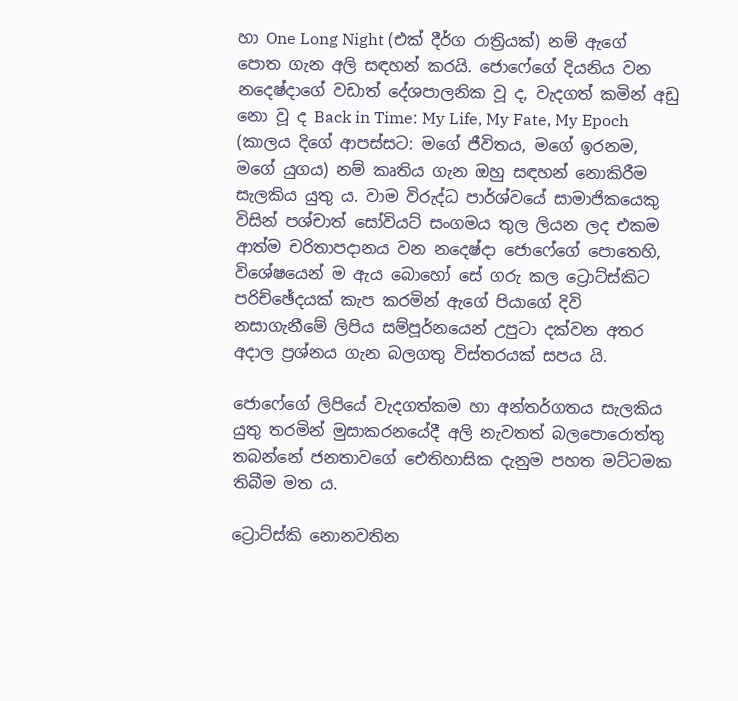හා One Long Night (එක් දීර්ග රාත්‍රියක්) නම් ඇගේ පොත ගැන අලි සඳහන් කරයි. ජොෆේගේ දියනිය වන නදෙෂ්දාගේ වඩාත් දේශපාලනික වූ ද, වැදගත් කමින් අඩු නො වූ ද Back in Time: My Life, My Fate, My Epoch (කාලය දි‍ගේ ආපස්සට: මගේ ජීවිතය, මගේ ඉරනම, මගේ යුගය) නම් කෘතිය ගැන ඔහු සඳහන් නොකිරීම සැලකිය යුතු ය. වාම විරුද්ධ පාර්ශ්වයේ සාමාජිකයෙකු විසින් පශ්චාත් සෝවියට් සංගමය තුල ලියන ලද එකම ආත්ම චරිතාපදානය වන නදෙෂ්දා ජොෆේගේ පොතෙහි, විශේෂයෙන් ම ඇය බොහෝ සේ ගරු කල ට්‍රොට්ස්කිට පරිච්ඡේදයක් කැප කරමින් ඇගේ පියාගේ දිවි නසාගැනීමේ ලිපිය සම්පූර්නයෙන් උපුටා දක්වන අතර අදාල ප්‍රශ්නය ගැන බලගතු විස්තරයක් සපය යි.

ජොෆේගේ ලිපියේ වැදගත්කම හා අන්තර්ගතය සැලකිය යුතු තරමින් මුසාකරනයේදී අලි නැවතත් බලපොරොත්තු තබන්නේ ජනතාවගේ ඓතිහාසික දැනුම පහත මට්ටමක තිබීම මත ය.

ට්‍රොට්ස්කි නොනවතින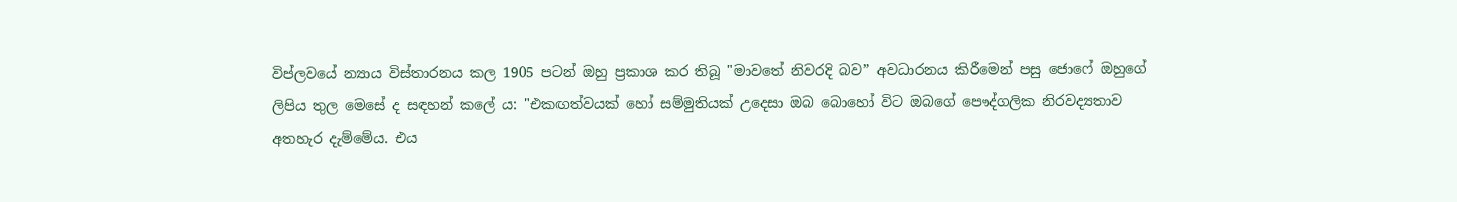විප්ලවයේ න්‍යාය විස්තාරනය කල 1905 පටන් ඔහු ප්‍රකාශ කර තිබූ "මාවතේ නිවරදි බව” අවධාරනය කිරීමෙන් පසු ජොෆේ ඔහුගේ ලිපිය තුල මෙසේ ද සඳහන් කලේ ය: "එකඟත්වයක් හෝ සම්මුතියක් උදෙසා ඔබ බොහෝ විට ඔබගේ පෞද්ගලික නිරවද්‍යතාව අතහැර දැම්මේය. එය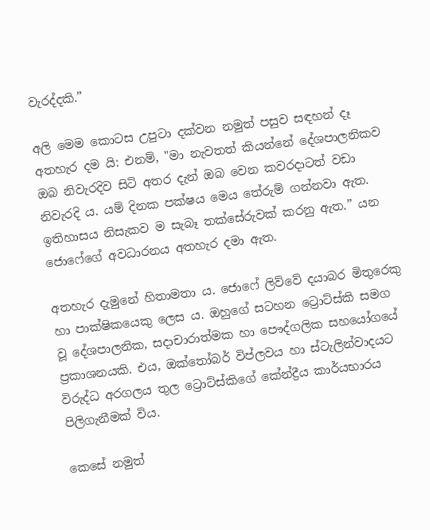වැරද්දකි.”

අලි මෙම කොටස උපුටා දක්වන නමුත් පසුව සඳහන් දෑ අතහැර දම යි: එනම්, "මා නැවතත් කියන්නේ දේශපාලනිකව ඔබ නිවැරදිව සිටි අතර දැන් ඔබ වෙන කවරදාටත් වඩා නිවැරදි ය. යම් දිනක පක්ෂය මෙය තේරුම් ගන්නවා ඇත. ඉතිහාසය නිසැකව ම සැබෑ තක්සේරුවක් කරනු ඇත.” යන ජොෆේගේ අවධාරනය අතහැර දමා ඇත.

අතහැර දැමුනේ හිතාමතා ය. ජොෆේ ලිව්වේ දයාබර මිතුරෙකු හා පාක්ෂිකයෙකු ලෙස ය. ඔහුගේ සටහන ට්‍රොට්ස්කි සමග වූ දේශපාලනික, සදාචාරාත්මක හා පෞද්ගලික සහයෝගයේ ප්‍රකාශනයකි. එය, ඔක්තෝබර් විප්ලවය හා ස්ටැලින්වාදයට විරුද්ධ අරගලය තුල ට්‍රොට්ස්කිගේ කේන්ද්‍රීය කාර්යභාරය පිලිගැනීමක් විය.

කෙසේ නමුත්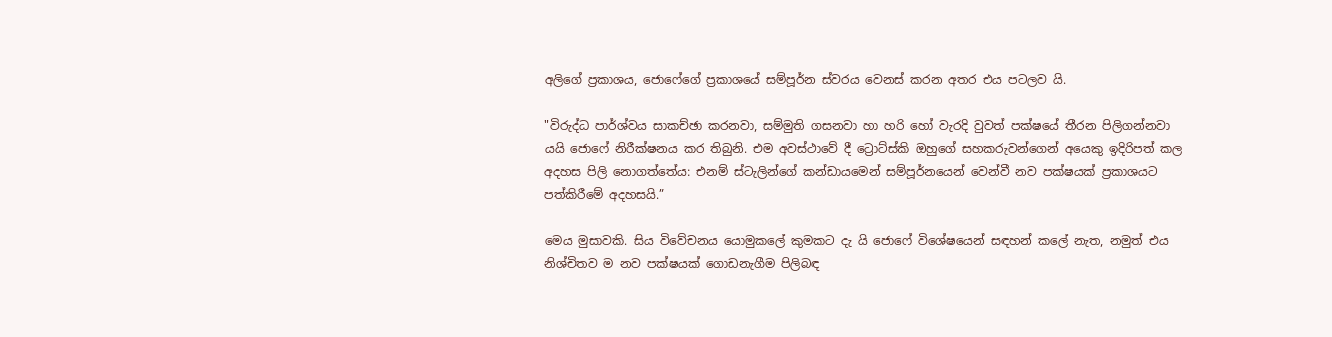අලිගේ ප්‍රකාශය, ජොෆේගේ ප්‍රකාශයේ සම්පූර්න ස්වරය වෙනස් කරන අතර එය පටලව යි.

"විරුද්ධ පාර්ශ්වය සාකච්ඡා කරනවා, සම්මුති ගසනවා හා හරි හෝ වැරදි වුවත් පක්ෂයේ තීරන පිලිගන්නවා යයි ජොෆේ නිරීක්ෂනය කර තිබුනි. එම අවස්ථාවේ දී ට්‍රොට්ස්කි ඔහුගේ සහකරුවන්ගෙන් අයෙකු ඉදිරිපත් කල අදහස පිලි නොගත්තේය: එනම් ස්ටැලින්ගේ කන්ඩායමෙන් සම්පූර්නයෙන් වෙන්වී නව පක්ෂයක් ප්‍රකාශයට පත්කිරීමේ අදහසයි.”

මෙය මුසාවකි. සිය විවේචනය යොමුකලේ කුමකට දැ යි ජොෆේ විශේෂයෙන් සඳහන් කලේ නැත, නමුත් එය නිශ්චිතව ම නව පක්ෂයක් ගොඩනැගීම පිලිබඳ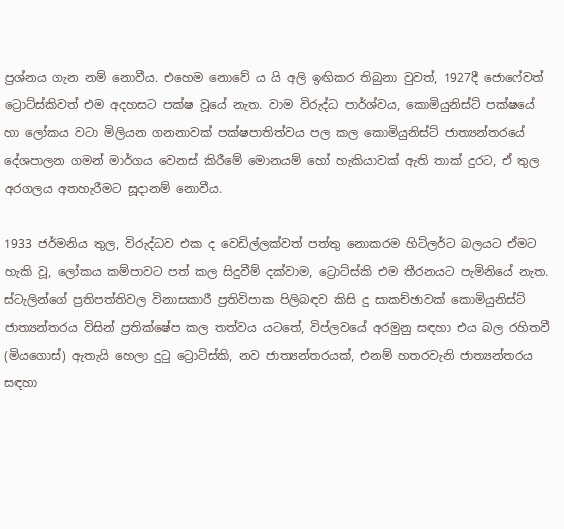ප්‍රශ්නය ගැන නම් නොවීය. එහෙම නොවේ ය යි අලි ඉඟිකර තිබුනා වුවත්, 1927දී ජොෆේවත් ට්‍රොට්ස්කිවත් එම අදහසට පක්ෂ වූයේ නැත. වාම විරුද්ධ පාර්ශ්වය, කොමියුනිස්ට් පක්ෂයේ හා ලෝකය වටා මිලියන ගනනාවක් පක්ෂපාතිත්වය පල කල කොමියුනිස්ට් ජාත්‍යන්තරයේ දේශපාලන ගමන් මාර්ගය වෙනස් කිරීමේ මොනයම් හෝ හැකියාවක් ඇති තාක් දුරට, ඒ තුල අරගලය අතහැරීමට සූදානම් නොවීය.

1933 ජර්මනිය තුල, විරුද්ධව එක ද වෙඩිල්ලක්වත් පත්තු නොකරම හිට්ලර්ට බලයට ඒමට හැකි වූ, ලෝකය කම්පාවට පත් කල සිදුවීම් දක්වාම, ට්‍රොට්ස්කි එම තීරනයට පැමිනියේ නැත. ස්ටැලින්ගේ ප්‍රතිපත්තිවල විනාසකාරී ප්‍රතිවිපාක පිලිබඳව කිසි දු සාකච්ඡාවක් කොමියුනිස්ට් ජාත්‍යන්තරය විසින් ප්‍රතික්ෂේප කල තත්වය යටතේ, විප්ලවයේ අරමුනු සඳහා එය බල රහිතවී (මියගොස්) ඇතැයි හෙලා දුටු ට්‍රොට්ස්කි, නව ජාත්‍යන්තරයක්, එනම් හතරවැනි ජාත්‍යන්තරය සඳහා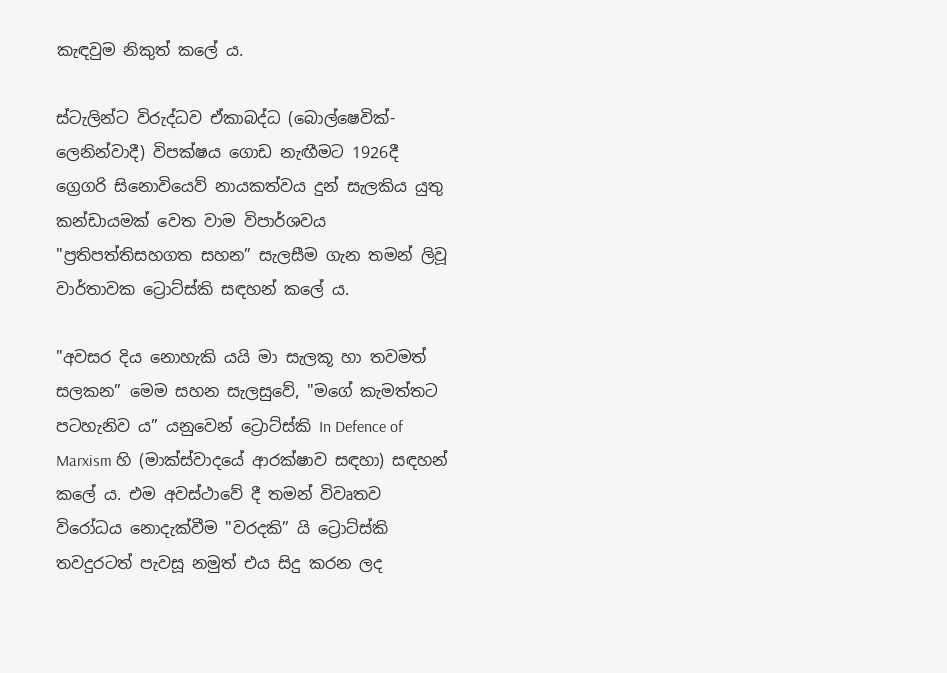කැඳවුම නිකුත් කලේ ය.

ස්ටැලින්ට විරුද්ධව ඒකාබද්ධ (බොල්ෂෙවික්-ලෙනින්වාදී) විපක්ෂය ගොඩ නැඟීමට 1926දී ග්‍රෙගරි සිනොවියෙව් නායකත්වය දුන් සැලකිය යුතු කන්ඩායමක් වෙත වාම විපාර්ශවය "ප්‍රතිපත්තිසහගත සහන” සැලසීම ගැන තමන් ලිවූ වාර්තාවක ට්‍රොට්ස්කි සඳහන් කලේ ය.

"අවසර දිය නොහැකි යයි මා සැලකූ හා තවමත් සලකන” මෙම සහන සැලසුවේ, "මගේ කැමත්තට පටහැනිව ය” යනුවෙන් ට්‍රොට්ස්කි In Defence of Marxism හි (මාක්ස්වාදයේ ආරක්ෂාව සඳහා) සඳහන් කලේ ය. එම අවස්ථාවේ දී තමන් විවෘතව විරෝධය නොදැක්වීම "වරදකි” යි ට්‍රොට්ස්කි තවදුරටත් පැවසූ නමුත් එය සිදු කරන ලද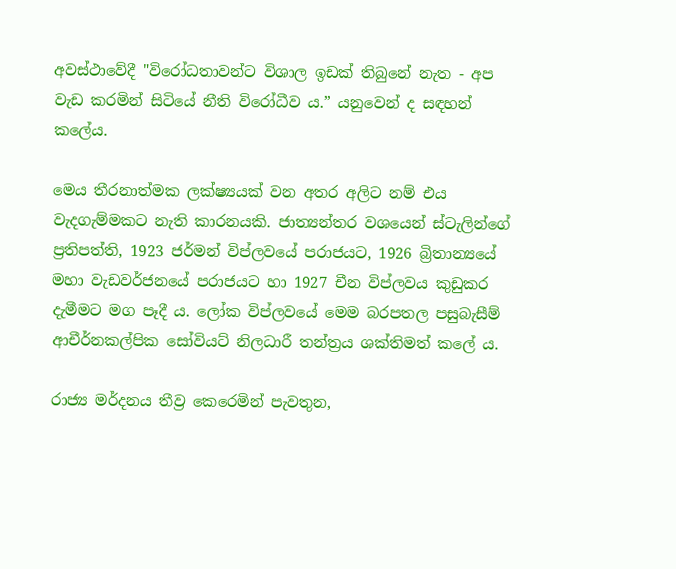අවස්ථාවේදී "විරෝධතාවන්ට විශාල ඉඩක් තිබුනේ නැත - අප වැඩ කරමින් සිටියේ නීති විරෝධීව ය.” යනුවෙන් ද සඳහන් කලේය.

මෙය තීරනාත්මක ලක්ෂ්‍යයක් වන අතර අලිට නම් එය වැදගැම්මකට නැති කාරනයකි. ජාත්‍යන්තර වශයෙන් ස්ටැලින්ගේ ප්‍රතිපත්ති, 1923 ජර්මන් විප්ලවයේ පරාජයට, 1926 බ්‍රිතාන්‍යයේ මහා වැඩවර්ජනයේ පරාජයට හා 1927 චීන විප්ලවය කුඩුකර දැමීමට මග පෑදී ය. ලෝක විප්ලවයේ මෙම බරපතල පසුබැසීම් ආචීර්නකල්පික සෝවියට් නිලධාරී තන්ත්‍රය ශක්තිමත් කලේ ය.

රාජ්‍ය මර්දනය තීව්‍ර කෙරෙමින් පැවතුන,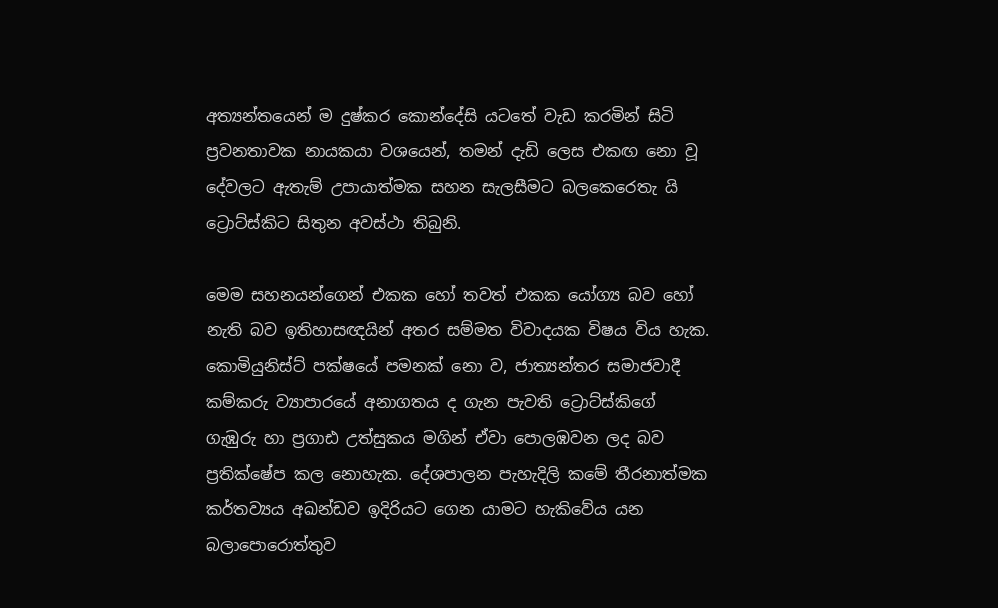අත්‍යන්තයෙන් ම දුෂ්කර කොන්දේසි යටතේ වැඩ කරමින් සිටි ප්‍රවනතාවක නායකයා වශයෙන්, තමන් දැඩි ලෙස එකඟ නො වූ දේවලට ඇතැම් උපායාත්මක සහන සැලසීමට බලකෙරෙතැ යි ට්‍රොට්ස්කිට සිතුන අවස්ථා තිබුනි.

මෙම සහනයන්ගෙන් එකක හෝ තවත් එකක යෝග්‍ය බව හෝ නැති බව ඉතිහාසඥයින් අතර සම්මත විවාදයක විෂය විය හැක. කොමියුනිස්ට් පක්ෂයේ පමනක් නො ව, ජාත්‍යන්තර සමාජවාදී කම්කරු ව්‍යාපාරයේ අනාගතය ද ගැන පැවති ට්‍රොට්ස්කිගේ ගැඹුරු හා ප්‍රගාඪ උත්සුකය මගින් ඒවා පොලඹවන ලද බව ප්‍රතික්ෂේප කල නොහැක. දේශපාලන පැහැදිලි කමේ තීරනාත්මක කර්තව්‍යය අඛන්ඩව ඉදිරියට ගෙන යාමට හැකිවේය යන බලාපොරොත්තුව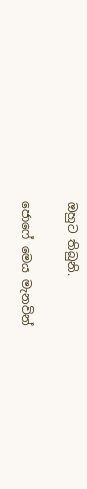ඔහුට තිබුනි.

ජොෆේ මෙය මැනවින්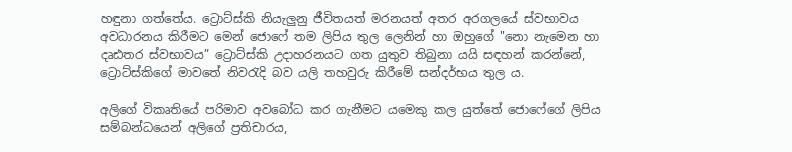හඳුනා ගත්තේය. ට්‍රොට්ස්කි නියැලුනු ජීවිතයත් මරනයත් අතර අරගලයේ ස්වභාවය අවධාරනය කිරීමට මෙන් ජොෆේ තම ලිපිය තුල ලෙනින් හා ඔහුගේ "නො නැමෙන හා දෘඪතර ස්වභාවය” ට්‍රොට්ස්කි උදාහරනයට ගත යුතුව තිබුනා යයි සඳහන් කරන්නේ, ට්‍රොට්ස්කිගේ මාවතේ නිවරැදි බව යලි තහවුරු කිරීමේ සන්දර්භය තුල ය.

අලිගේ විකෘතියේ පරිමාව අවබෝධ කර ගැනීමට යමෙකු කල යුත්තේ ජොෆේගේ ලිපිය සම්බන්ධයෙන් අලිගේ ප්‍රතිචාරය,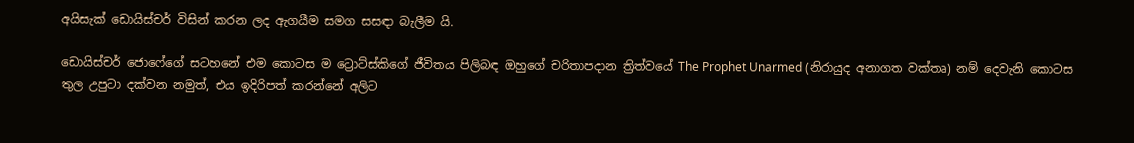අයිසැක් ඩොයිස්චර් විසින් කරන ලද ඇගයීම සමග සසඳා බැලීම යි.

ඩොයිස්චර් ජොෆේගේ සටහනේ එම කොටස ම ට්‍රොට්ස්කිගේ ජීවිතය පිලිබඳ ඔහුගේ චරිතාපදාන ත්‍රිත්වයේ The Prophet Unarmed (නිරායුද අනාගත වක්තෘ) නම් දෙවැනි කොටස තුල උපුටා දක්වන නමුත්, එය ඉදිරිපත් කරන්නේ අලිට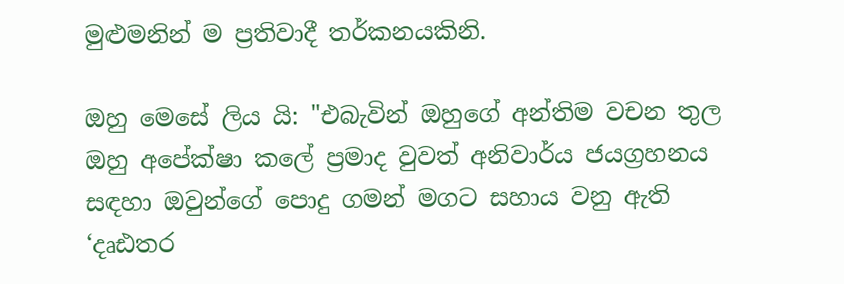මුළුමනින් ම ප්‍රතිවාදී තර්කනයකිනි.

ඔහු මෙසේ ලිය යි: "එබැවින් ඔහුගේ අන්තිම වචන තුල ඔහු අපේක්ෂා කලේ ප්‍රමාද වුවත් අනිවාර්ය ජයග්‍රහනය සඳහා ඔවුන්ගේ පොදු ගමන් මගට සහාය වනු ඇති ‘දෘඪතර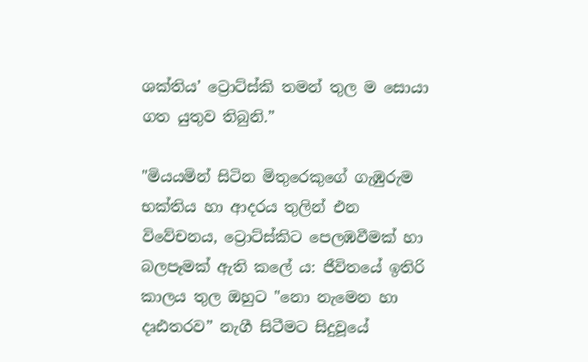ශක්තිය’ ට්‍රොට්ස්කි තමන් තුල ම සොයා ගත යුතුව තිබුනි.”

"මියයමින් සිටින මිතුරෙකුගේ ගැඹුරුම භක්තිය හා ආදරය තුලින් එන විවේචනය, ට්‍රොට්ස්කිට පෙලඹවීමක් හා බලපෑමක් ඇති කලේ ය: ජීවිතයේ ඉතිරි කාලය තුල ඔහුට "නො නැමෙන හා දෘඪතරව” නැගී සිටීමට සිදුවූයේ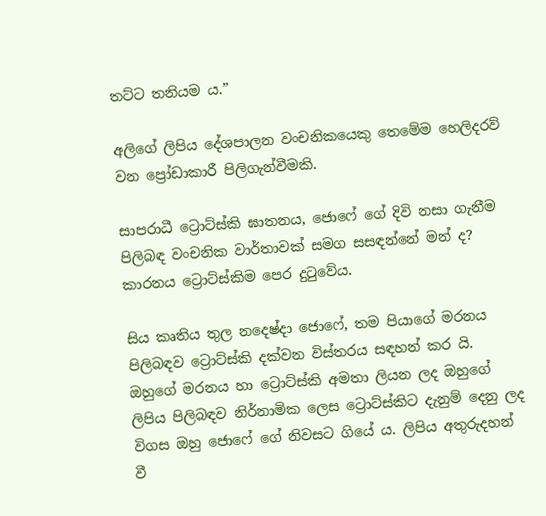තට්ට තනියම ය.”

අලිගේ ලිපිය දේශපාලන වංචනිකයෙකු තෙමේම හෙලිදරව් වන ප්‍රෝඩාකාරී පිලිගැන්වීමකි.

සාපරාධී ට්‍රොට්ස්කි ඝාතනය, ජොෆේ ගේ දිවි නසා ගැනීම පිලිබඳ වංචනික වාර්තාවක් සමග සසඳන්නේ මන් ද? කාරනය ට්‍රොට්ස්කිම පෙර දුටුවේය.

සිය කෘතිය තුල නදෙෂ්දා ජොෆේ, තම පියාගේ මරනය පිලිබඳව ට්‍රොට්ස්කි දක්වන විස්තරය සඳහන් කර යි. ඔහුගේ මරනය හා ට්‍රොට්ස්කි අමතා ලියන ලද ඔහුගේ ලිපිය පිලිබඳව නිර්නාමික ලෙස ට්‍රොට්ස්කිට දැනුම් දෙනු ලද විගස ඔහු ජොෆේ ගේ නිවසට ගියේ ය. ලිපිය අතුරුදහන් වී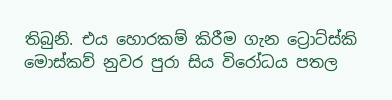තිබුනි. එය හොරකම් කිරීම ගැන ට්‍රොට්ස්කි මොස්කව් නුවර පුරා සිය විරෝධය පතල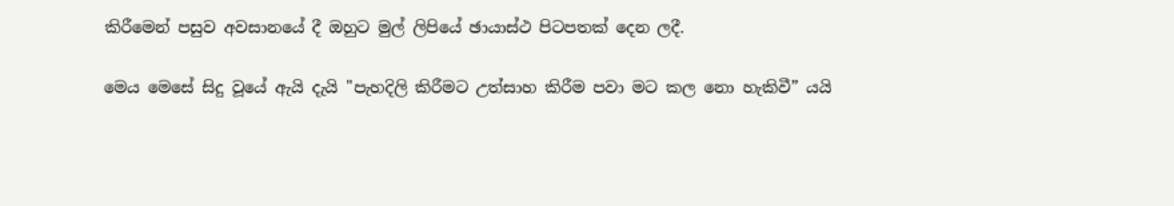කිරීමෙන් පසුව අවසානයේ දී ඔහුට මුල් ලිපියේ ඡායාස්ථ පිටපතක් දෙන ලදී.

මෙය මෙසේ සිදු වූයේ ඇයි දැයි "පැහදිලි කිරීමට උත්සාහ කිරීම පවා මට කල නො හැකිවී” යයි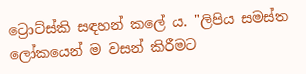ට්‍රොට්ස්කි සඳහන් කලේ ය. "ලිපිය සමස්ත ලෝකයෙන් ම වසන් කිරීමට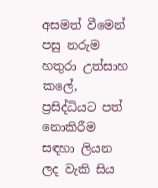අසමත් වීමෙන් පසු නරුම හතුරා උත්සාහ කලේ, ප්‍රසිද්ධියට පත් නොකිරීම සඳහා ලියන ලද වැකි සිය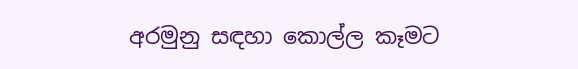අරමුනු සඳහා කොල්ල කෑමට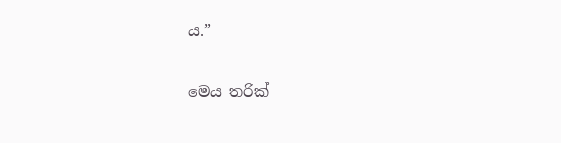ය.”

මෙය තරික්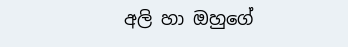අලි හා ඔහුගේ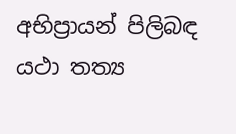අභිප්‍රායන් පිලිබඳ යථා තත්‍ය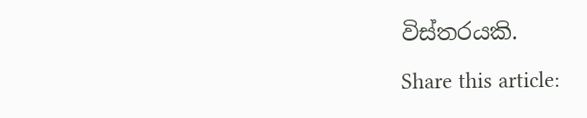විස්තරයකි.

Share this article: